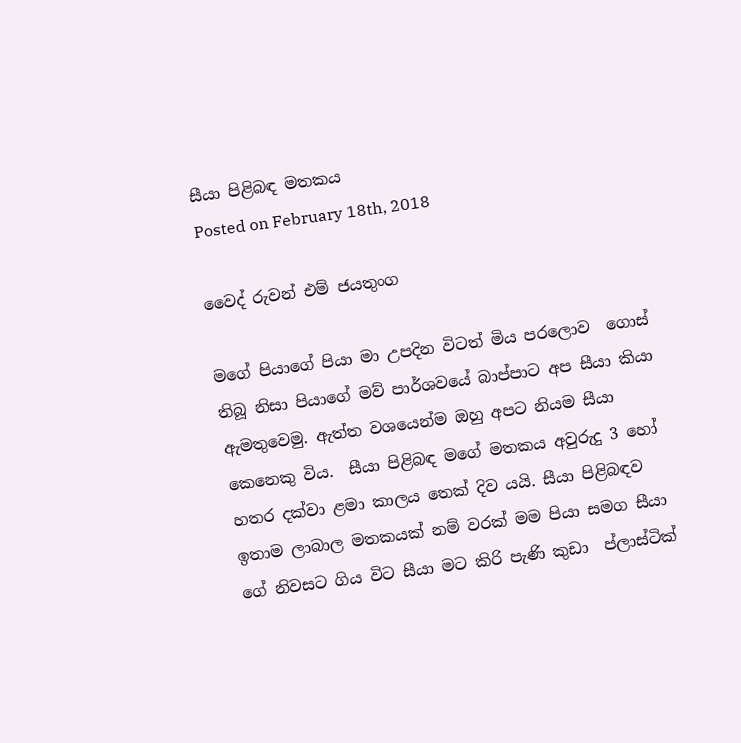සීයා පිළිබඳ මතකය
Posted on February 18th, 2018

වෛද් රුවන් එම් ජයතුංග

මගේ පියාගේ පියා මා උපදින විටත් මිය පරලොව  ගොස් තිබූ නිසා පියාගේ මව් පාර්ශවයේ බාප්පාට අප සීයා කියා ඇමතුවෙමු. ඇත්ත වශයෙන්ම ඔහු අපට නියම සීයා කෙනෙකු විය.  සීයා පිළිබඳ මගේ මතකය අවුරුදු 3 හෝ හතර දක්වා ළමා කාලය තෙක් දිව යයි. සීයා පිළිබඳව ඉතාම ලාබාල මතකයක් නම් වරක් මම පියා සමග සීයා ගේ නිවසට ගිය විට සීයා මට කිරි පැණි කුඩා  ප්ලාස්ටික්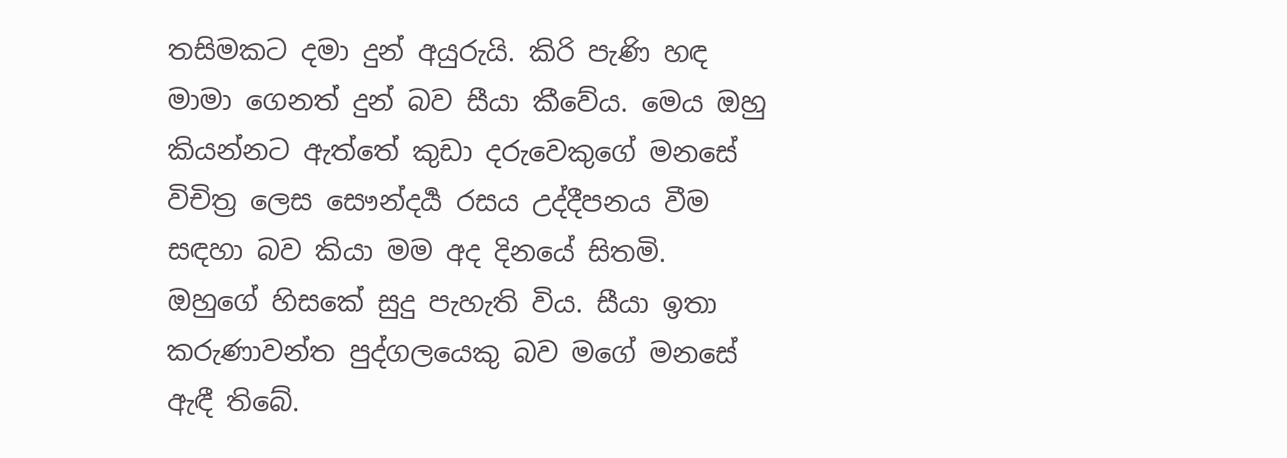තසිමකට දමා දුන් අයුරුයි. කිරි පැණි හඳ මාමා ගෙනත් දුන් බව සීයා කීවේය. මෙය ඔහු කියන්නට ඇත්තේ කුඩා දරුවෙකුගේ මනසේ විචිත්‍ර ලෙස සෞන්දර්‍ය රසය උද්දීපනය වීම සඳහා බව කියා මම අද දිනයේ සිතමි. ඔහුගේ හිසකේ සුදු පැහැති විය. සීයා ඉතා කරුණාවන්ත පුද්ගලයෙකු බව මගේ මනසේ ඇඳී තිබේ.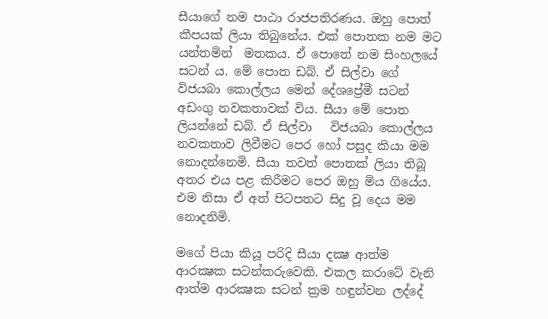සීයාගේ නම පාඨා රාජපතිරණය. ඔහු පොත් කීපයක් ලියා තිබුනේය. එක් පොතක නම මට යන්තමින්  මතකය. ඒ පොතේ නම සිංහලයේ සටන් ය. මේ පොත ඩබ්. ඒ සිල්වා ගේ විජයබා කොල්ලය මෙන් දේශප්‍රේමී සටන් අඩංගු නවකතාවක් විය. සීයා මේ පොත ලියන්නේ ඩබ්. ඒ සිල්වා   විජයබා කොල්ලය නවකතාව ලිවීමට පෙර හෝ පසුද කියා මම නොදන්නෙමි. සීයා තවත් පොතක් ලියා තිබූ අතර එය පළ කිරීමට පෙර ඔහු මිය ගියේය. එම නිසා ඒ අත් පිටපතට සිදු වූ දෙය මම නොදනිමි.

මගේ පියා කියූ පරිදි සීයා දක්‍ෂ ආත්ම ආරක්‍ෂක සටන්කරුවෙකි. එකල කරාටේ වැනි ආත්ම ආරක්‍ෂක සටන් ක්‍රම හඳුන්වන ලද්දේ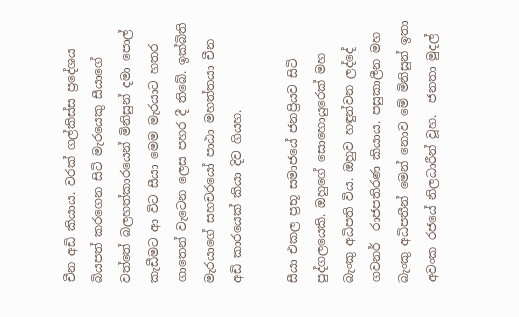චීන අඩි කියාය. වරක් ගල්කිස්ස ප්‍රදේශය බියපත් කරගෙන සිටි මැරයෙකු සීයාගේ වත්තේ බලහත්කාරයෙන් මිනිසුන් දමා පොල් කැඩීමට ආ විට සීයා මෙම මැරයාට හතර ගාතෙන් වැටෙන ලෙස පහර දී තිබේ. ඉක්බිති මැරයාගේ සහචරයෝ පාඨා මහත්තයා චීන අඩි කාරයෙක් කියා දිව ගියහ.

සීයා එකල ප්‍රභූ සමාජයේ ජනප්‍රියව සිටි පුද්ගලයෙකි. ඔහුගේ සොහොයුරෙක් මහ බැංකු අධිපති විය. ඔහුව හඳුන්වන ලද්දේ ගවනර්  රාජපතිරණ කියාය. පසුකාලීන මහ බැංකු අධිපතීන් මෙන් නොව මේ මිනිසුන් ඉතා අවංක රජයේ නිලධාරීන් වූහ.  ජනතා මුදල්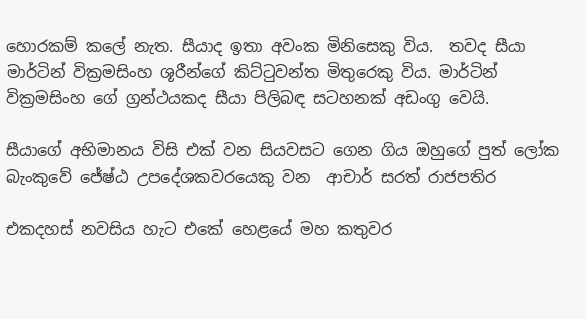හොරකම් කලේ නැත. සීයාද ඉතා අවංක මිනිසෙකු විය.  තවද සීයා මාර්ටින් වික්‍රමසිංහ ශූරීන්ගේ කිට්ටුවන්ත මිතුරෙකු විය. මාර්ටින් වික්‍රමසිංහ ගේ ග්‍රන්ථයකද සීයා පිලිබඳ සටහනක් අඩංගු වෙයි.

සීයාගේ අභිමානය විසි එක් වන සියවසට ගෙන ගිය ඔහුගේ පුත් ලෝක බැංකුවේ ජේෂ්ඨ උපදේශකවරයෙකු වන  ආචාර් සරත් රාජපතිර

එකදහස් නවසිය හැට එකේ හෙළයේ මහ කතුවර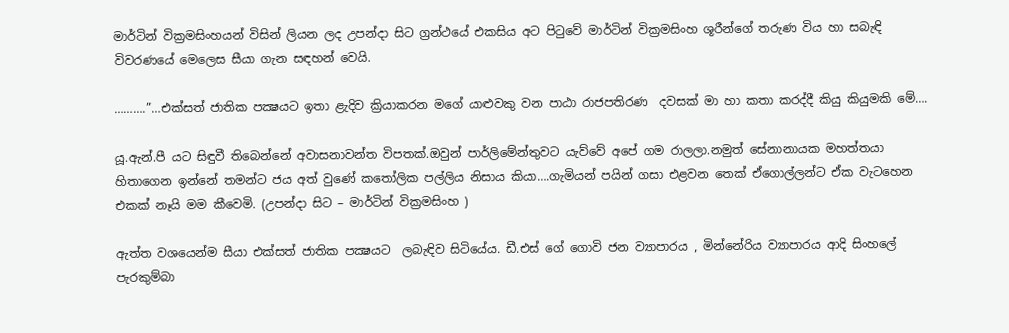මාර්ටින් වික්‍රමසිංහයන් විසින් ලියන ලද උපන්දා සිට ග්‍රන්ථයේ එකසිය අට පිටුවේ මාර්ටින් වික්‍රමසිංහ ශූරීන්ගේ තරුණ විය හා සබැඳි විවරණයේ මෙලෙස සීයා ගැන සඳහන් වෙයි.

……….”…එක්සත් ජාතික පක්‍ෂයට ඉතා ළැදිව ක්‍රියාකරන මගේ යාළුවකු වන පාඨා රාජපතිරණ  දවසක් මා හා කතා කරද්දී කියු කියුමකි මේ….

යූ.ඇන්.පී යට සිඳුවී තිබෙන්නේ අවාසනාවන්ත විපතක්.ඔවුන් පාර්ලිමේන්තුවට යැව්වේ අපේ ගම රාලලා.නමුත් සේනානායක මහත්තයා හිතාගෙන ඉන්නේ තමන්ට ජය අත් වුණේ කතෝලික පල්ලිය නිසාය කියා….ගැමියන් පයින් ගසා එළවන තෙක් ඒගොල්ලන්ට ඒක වැටහෙන එකක් නෑයි මම කීවෙමි. (උපන්දා සිට – මාර්ටින් වික්‍රමසිංහ )

ඇත්ත වශයෙන්ම සීයා එක්සත් ජාතික පක්‍ෂයට  ලබැඳිව සිටියේය. ඩී.එස් ගේ ගොවි ජන ව්‍යාපාරය , මින්නේරිය ව්‍යාපාරය ආදි සිංහලේ පැරකුම්බා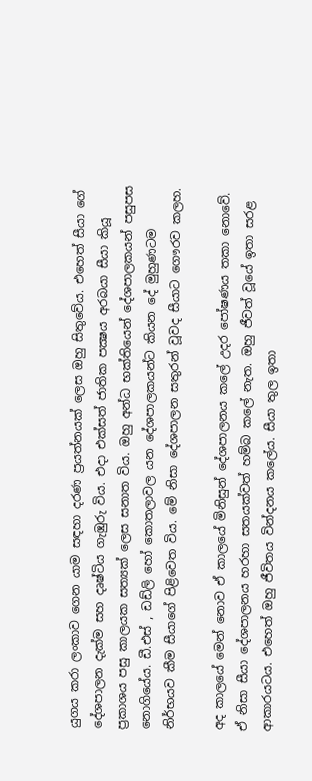යුගය කරා ලංකාව ගෙන යාම සඳහා දරණ ප්‍රයත්නයක් ලෙස ඔහු සිතුවේය. එහෙත් සීයා ගේ දේශපාලන දැක්ම සහ දෘෂ්ටිය ගැඹුරු විය. එදා එක්සත් ජාතික පක්‍ෂය අරබයා සීයා කියූ ප්‍රකාශය පසු කාලයක සත්‍යක් ලෙස සනාත විය. ඔහු අන්ධ භක්තියෙන් දේශපාලකයන් පසුපස නොගියේය. ඩී.එස් , ඩඩ්ලි හෝ කොතලාවල යන දේශපාලකයන්ට කියන දේ මුහුණටම නිර්භයව කීම සීයාගේ පිළිවෙත විය. මේ නිසා දේශපාලන සතුරන් වූවද සීයාට ගෞරව කලහ.

අද කාලයේ මෙන් නොව ඒ කාලයේ මිනිසුන් දේශපාලනය කලේ උදර පෝෂණය තකා නොවේ. ඒ නිසා සීයා දේශපාලනය හරහා සතයක්වත් හම්බ කලේ නැත. ඔහු ජීවත් වූයේ ඉතා සරළ ආකාරයටය. එහෙත් ඔහු ජීවිතය වින්දනය කලේය. සීයා තුල ඉතා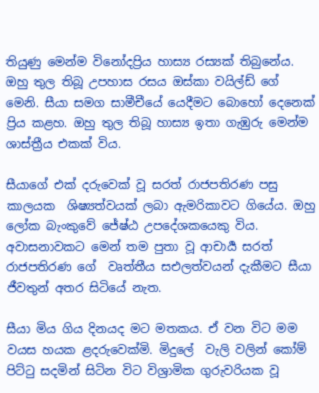තියුණු මෙන්ම විනෝදප්‍රිය හාස්‍ය රස්‍යක් තිබුනේය. ඔහු තුල තිබූ උපහාස රසය ඔස්කා වයිල්ඩ් ගේ මෙනි. සීයා සමග සාමීචීයේ යෙදීමට බොහෝ දෙනෙක් ප්‍රිය කළහ. ඔහු තුල තිබූ හාස්‍ය ඉතා ගැඹුරු මෙන්ම ශාස්ත්‍රීය එකක් විය.

සීයාගේ එක් දරුවෙක් වූ සරත් රාජපතිරණ පසු කාලයක  ශිෂ්‍යත්වයක් ලබා ඇමරිකාවට ගියේය. ඔහු ලෝක බැංකුවේ ජේෂ්ඨ උපදේශකයෙකු විය. අවාසනාවකට මෙන් තම පුතා වූ ආචාර්‍ය සරත් රාජපතිරණ ගේ  වෘත්තීය සඑලත්වයන් දැකීමට සීයා ජීවතුන් අතර සිටියේ නැත.

සීයා මිය ගිය දිනයද මට මතකය. ඒ වන විට මම වයස හයක ළදරුවෙක්මි. මිදුලේ  වැලි වලින් කෝම් පිට්ටු සදමින් සිටින විට විශ්‍රාමික ගුරුවරියක වූ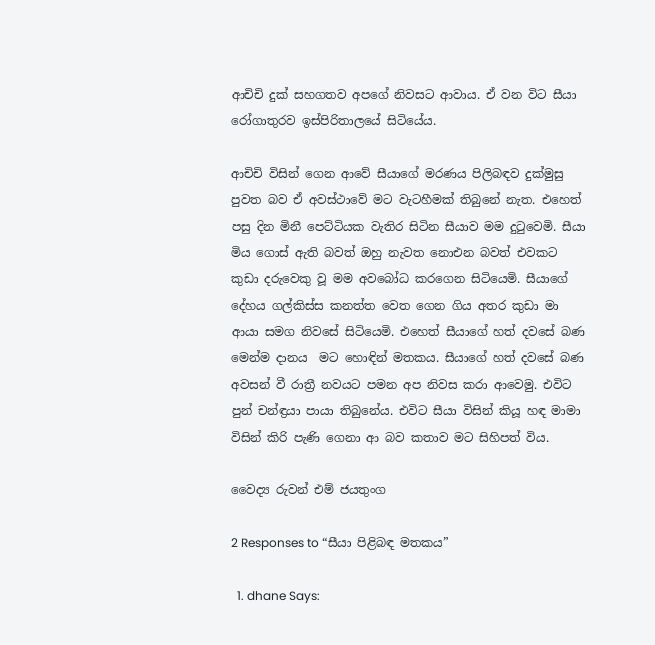ආචිචි දුක් සහගතව අපගේ නිවසට ආවාය. ඒ වන විට සීයා රෝගාතුරව ඉස්පිරිතාලයේ සිටියේය.

ආචිචි විසින් ගෙන ආවේ සීයාගේ මරණය පිලිබඳව දුක්මුසු පුවත බව ඒ අවස්ථාවේ මට වැටහීමක් තිබුනේ නැත. එහෙත් පසු දින මිනී පෙට්ටියක වැතිර සිටින සීයාව මම දුටුවෙමි. සීයා මිය ගොස් ඇති බවත් ඔහු නැවත නොඑන බවත් එවකට කුඩා දරුවෙකු වූ මම අවබෝධ කරගෙන සිටියෙමි. සීයාගේ දේහය ගල්කිස්ස කනත්ත වෙත ගෙන ගිය අතර කුඩා මා ආයා සමග නිවසේ සිටියෙමි. එහෙත් සීයාගේ හත් දවසේ බණ මෙන්ම දානය  මට හොඳින් මතකය. සීයාගේ හත් දවසේ බණ අවසන් වී රාත්‍රී නවයට පමන අප නිවස කරා ආවෙමු. එවිට පුන් චන්ඳ්‍රයා පායා තිබුනේය. එවිට සීයා විසින් කියූ හඳ මාමා විසින් කිරි පැණි ගෙනා ආ බව කතාව මට සිහිපත් විය.

වෛද්‍ය රුවන් එම් ජයතුංග

2 Responses to “සීයා පිළිබඳ මතකය”

  1. dhane Says: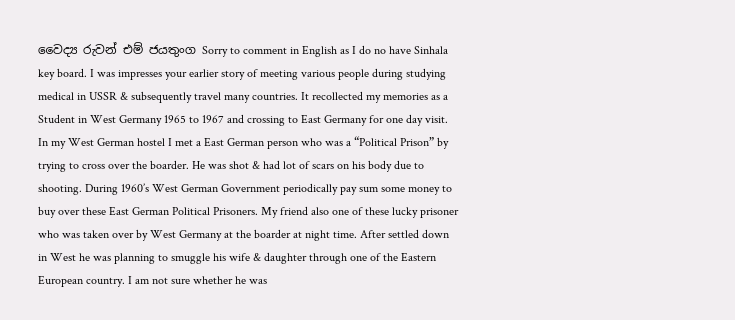වෛද්‍ය රුවන් එම් ජයතුංග Sorry to comment in English as I do no have Sinhala key board. I was impresses your earlier story of meeting various people during studying medical in USSR & subsequently travel many countries. It recollected my memories as a Student in West Germany 1965 to 1967 and crossing to East Germany for one day visit. In my West German hostel I met a East German person who was a “Political Prison” by trying to cross over the boarder. He was shot & had lot of scars on his body due to shooting. During 1960’s West German Government periodically pay sum some money to buy over these East German Political Prisoners. My friend also one of these lucky prisoner who was taken over by West Germany at the boarder at night time. After settled down in West he was planning to smuggle his wife & daughter through one of the Eastern European country. I am not sure whether he was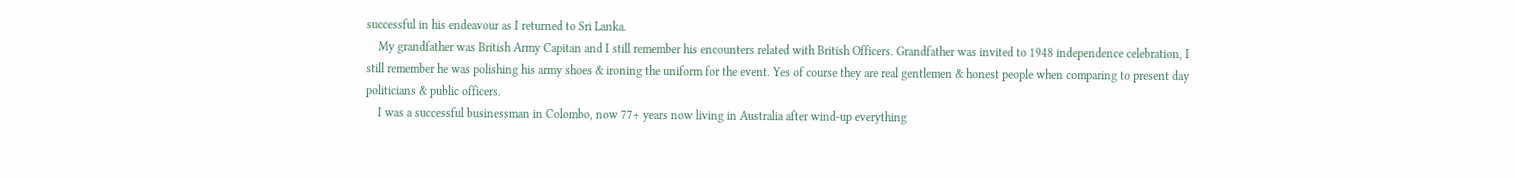successful in his endeavour as I returned to Sri Lanka.
    My grandfather was British Army Capitan and I still remember his encounters related with British Officers. Grandfather was invited to 1948 independence celebration, I still remember he was polishing his army shoes & ironing the uniform for the event. Yes of course they are real gentlemen & honest people when comparing to present day politicians & public officers.
    I was a successful businessman in Colombo, now 77+ years now living in Australia after wind-up everything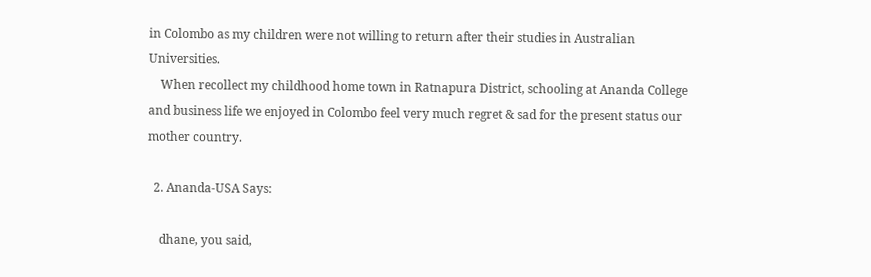in Colombo as my children were not willing to return after their studies in Australian Universities.
    When recollect my childhood home town in Ratnapura District, schooling at Ananda College and business life we enjoyed in Colombo feel very much regret & sad for the present status our mother country.

  2. Ananda-USA Says:

    dhane, you said,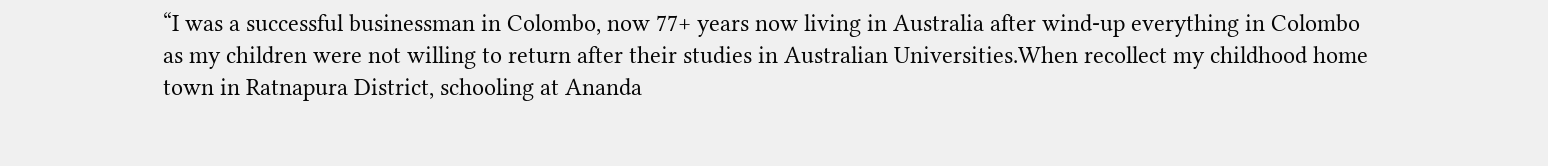“I was a successful businessman in Colombo, now 77+ years now living in Australia after wind-up everything in Colombo as my children were not willing to return after their studies in Australian Universities.When recollect my childhood home town in Ratnapura District, schooling at Ananda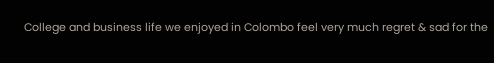College and business life we enjoyed in Colombo feel very much regret & sad for the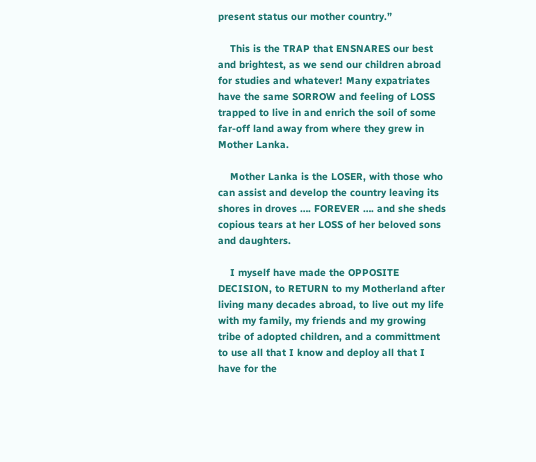present status our mother country.”

    This is the TRAP that ENSNARES our best and brightest, as we send our children abroad for studies and whatever! Many expatriates have the same SORROW and feeling of LOSS trapped to live in and enrich the soil of some far-off land away from where they grew in Mother Lanka.

    Mother Lanka is the LOSER, with those who can assist and develop the country leaving its shores in droves …. FOREVER …. and she sheds copious tears at her LOSS of her beloved sons and daughters.

    I myself have made the OPPOSITE DECISION, to RETURN to my Motherland after living many decades abroad, to live out my life with my family, my friends and my growing tribe of adopted children, and a committment to use all that I know and deploy all that I have for the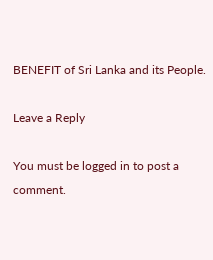BENEFIT of Sri Lanka and its People.

Leave a Reply

You must be logged in to post a comment.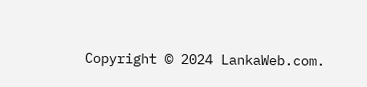Copyright © 2024 LankaWeb.com.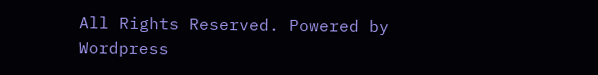All Rights Reserved. Powered by Wordpress